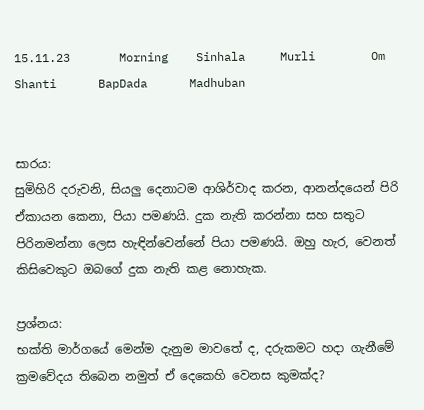15.11.23       Morning    Sinhala     Murli        Om Shanti      BapDada      Madhuban


සාරය:
සුමිහිරි දරුවනි, සියලු දෙනාටම ආශිර්වාද කරන, ආනන්දයෙන් පිරි ඒකායන කෙනා, පියා පමණයි. දුක නැති කරන්නා සහ සතුට පිරිනමන්නා ලෙස හැඳින්වෙන්නේ පියා පමණයි. ඔහු හැර, වෙනත් කිසිවෙකුට ඔබගේ දුක නැති කළ නොහැක.

ප්‍රශ්නය:
භක්ති මාර්ගයේ මෙන්ම දැනුම මාවතේ ද, දරුකමට හදා ගැනීමේ ක්‍රමවේදය තිබෙන නමුත් ඒ දෙකෙහි වෙනස කුමක්ද?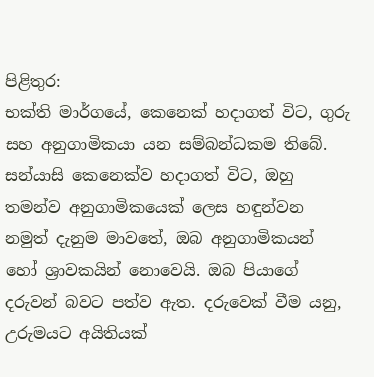පිළිතුර:
භක්ති මාර්ගයේ, කෙනෙක් හදාගත් විට, ගුරු සහ අනුගාමිකයා යන සම්බන්ධකම තිබේ. සන්යාසි කෙනෙක්ව හදාගත් විට, ඔහු තමන්ව අනුගාමිකයෙක් ලෙස හඳුන්වන නමුත් දැනුම මාවතේ, ඔබ අනුගාමිකයන් හෝ ශ්‍රාවකයින් නොවෙයි. ඔබ පියාගේ දරුවන් බවට පත්ව ඇත. දරුවෙක් වීම යනු, උරුමයට අයිතියක්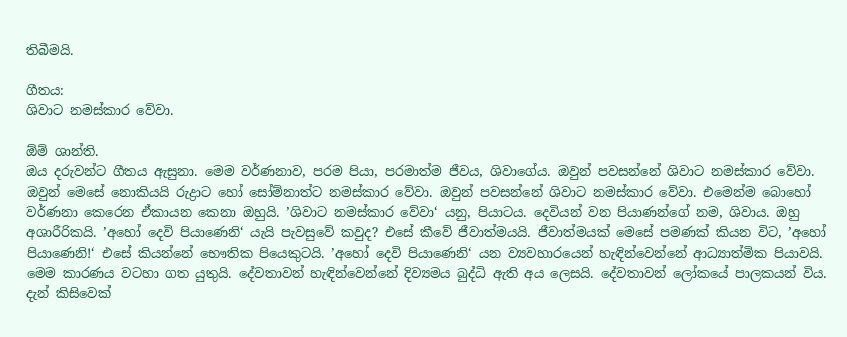තිබීමයි.

ගීතය:
ශිවාට නමස්කාර වේවා.

ඕම් ශාන්ති.
ඔය දරුවන්ට ගීතය ඇසුනා. මෙම වර්ණනාව, පරම පියා, පරමාත්ම ජීවය, ශිවාගේය. ඔවුන් පවසන්නේ ශිවාට නමස්කාර වේවා. ඔවුන් මෙසේ නොකියයි රුද්‍රාට හෝ සෝම්නාත්ට නමස්කාර වේවා. ඔවුන් පවසන්නේ ශිවාට නමස්කාර වේවා. එමෙන්ම බොහෝ වර්ණනා කෙරෙන ඒකායන කෙනා ඔහුයි. ’ශිවාට නමස්කාර වේවා‘ යනු, පියාටය. දෙවියන් වන පියාණන්ගේ නම, ශිවාය. ඔහු අශාරීරිකයි. ’අහෝ දෙවි පියාණෙනි‘ යැයි පැවසුවේ කවුද? එසේ කීවේ ජීවාත්මයයි. ජීවාත්මයක් මෙසේ පමණක් කියන විට, ’අහෝ පියාණෙනි!‘ එසේ කියන්නේ භෞතික පියෙකුටයි. ’අහෝ දෙවි පියාණෙනි‘ යන ව්‍යවහාරයෙන් හැඳින්වෙන්නේ ආධ්‍යාත්මික පියාවයි. මෙම කාරණය වටහා ගත යුතුයි. දේවතාවන් හැඳින්වෙන්නේ දිව්‍යමය බුද්ධි ඇති අය ලෙසයි. දේවතාවන් ලෝකයේ පාලකයන් විය. දැන් කිසිවෙක්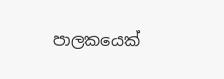පාලකයෙක්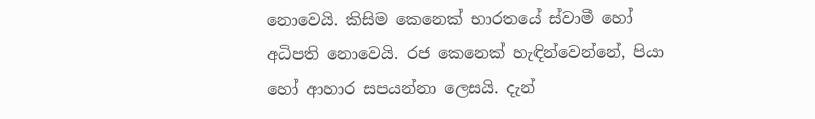නොවෙයි. කිසිම කෙනෙක් භාරතයේ ස්වාමී හෝ අධිපති නොවෙයි. රජ කෙනෙක් හැඳින්වෙන්නේ, පියා හෝ ආහාර සපයන්නා ලෙසයි. දැන්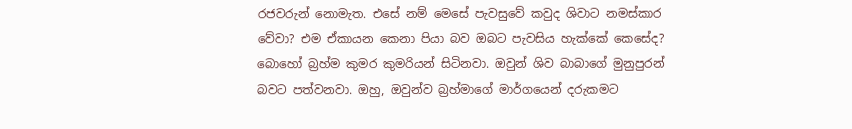රජවරුන් නොමැත. එසේ නම් මෙසේ පැවසුවේ කවුද ශිවාට නමස්කාර වේවා? එම ඒකායන කෙනා පියා බව ඔබට පැවසිය හැක්කේ කෙසේද? බොහෝ බ්‍රහ්ම කුමර කුමරියන් සිටිනවා. ඔවුන් ශිව බාබාගේ මුනුපුරන් බවට පත්වනවා. ඔහු, ඔවුන්ව බ්‍රහ්මාගේ මාර්ගයෙන් දරුකමට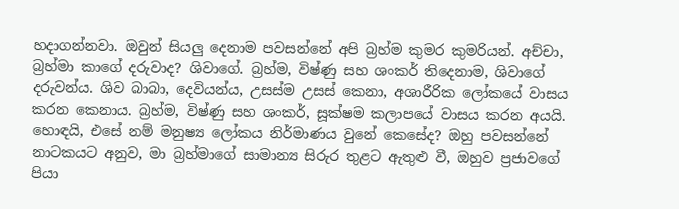හදාගන්නවා. ඔවුන් සියලු දෙනාම පවසන්නේ අපි බ්‍රහ්ම කුමර කුමරියන්. අච්චා, බ්‍රහ්මා කාගේ දරුවාද? ශිවාගේ. බ්‍රහ්ම, විෂ්ණු සහ ශංකර් තිදෙනාම, ශිවාගේ දරුවන්ය. ශිව බාබා, දෙවියන්ය, උසස්ම උසස් කෙනා, අශාරීරික ලෝකයේ වාසය කරන කෙනාය. බ්‍රහ්ම, විෂ්ණු සහ ශංකර්, සූක්ෂම කලාපයේ වාසය කරන අයයි. හොඳයි, එසේ නම් මනුෂ්‍ය ලෝකය නිර්මාණය වුනේ කෙසේද? ඔහු පවසන්නේ නාටකයට අනුව, මා බ්‍රහ්මාගේ සාමාන්‍ය සිරුර තුළට ඇතුළු වී, ඔහුව ප්‍රජාවගේ පියා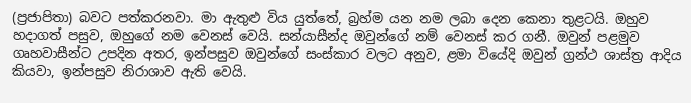(ප්‍රජාපිතා) බවට පත්කරනවා. මා ඇතුළු විය යුත්තේ, බ්‍රහ්ම යන නම ලබා දෙන කෙනා තුළටයි. ඔහුව හදාගත් පසුව, ඔහුගේ නම වෙනස් වෙයි. සන්යාසීන්ද ඔවුන්ගේ නම් වෙනස් කර ගනී. ඔවුන් පළමුව ගෘහවාසීන්ට උපදින අතර, ඉන්පසුව ඔවුන්ගේ සංස්කාර වලට අනුව, ළමා වියේදි ඔවුන් ග්‍රන්ථ ශාස්ත්‍ර ආදිය කියවා, ඉන්පසුව නිරාශාව ඇති වෙයි.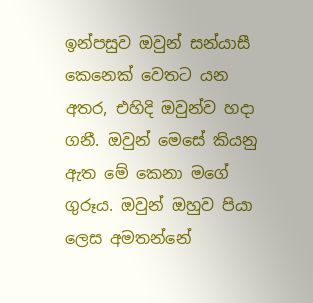ඉන්පසුව ඔවුන් සන්යාසී කෙනෙක් වෙතට යන අතර, එහිදි ඔවුන්ව හදා ගනී. ඔවුන් මෙසේ කියනු ඇත මේ කෙනා මගේ ගුරූය. ඔවුන් ඔහුව පියා ලෙස අමතන්නේ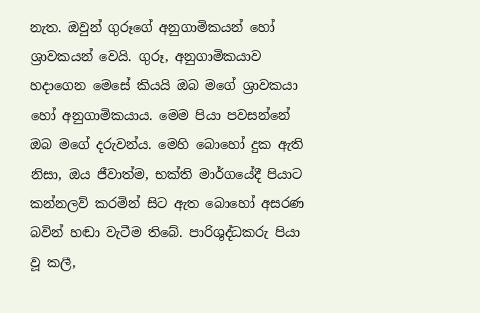නැත. ඔවුන් ගුරූගේ අනුගාමිකයන් හෝ ශ්‍රාවකයන් වෙයි. ගුරූ, අනුගාමිකයාව හදාගෙන මෙසේ කියයි ඔබ මගේ ශ්‍රාවකයා හෝ අනුගාමිකයාය. මෙම පියා පවසන්නේ ඔබ මගේ දරුවන්ය. මෙහි බොහෝ දුක ඇති නිසා, ඔය ජීවාත්ම, භක්ති මාර්ගයේදී පියාට කන්නලව් කරමින් සිට ඇත බොහෝ අසරණ බවින් හඬා වැටීම තිබේ. පාරිශුද්ධකරු පියා වූ කලී,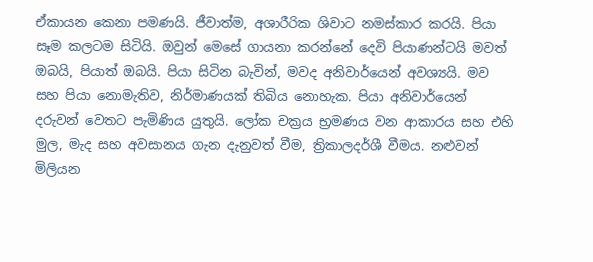ඒකායන කෙනා පමණයි. ජීවාත්ම, අශාරීරික ශිවාට නමස්කාර කරයි. පියා සෑම කලටම සිටියි. ඔවුන් මෙසේ ගායනා කරන්නේ දෙවි පියාණන්ටයි මවත් ඔබයි, පියාත් ඔබයි. පියා සිටින බැවින්, මවද අනිවාර්යෙන් අවශ්‍යයි. මව සහ පියා නොමැතිව, නිර්මාණයක් තිබිය නොහැක. පියා අනිවාර්යෙන් දරුවන් වෙතට පැමිණිය යුතුයි. ලෝක චක්‍රය භ්‍රමණය වන ආකාරය සහ එහි මුල, මැද සහ අවසානය ගැන දැනුවත් වීම, ත්‍රිකාලදර්ශී වීමය. නළුවන් මිලියන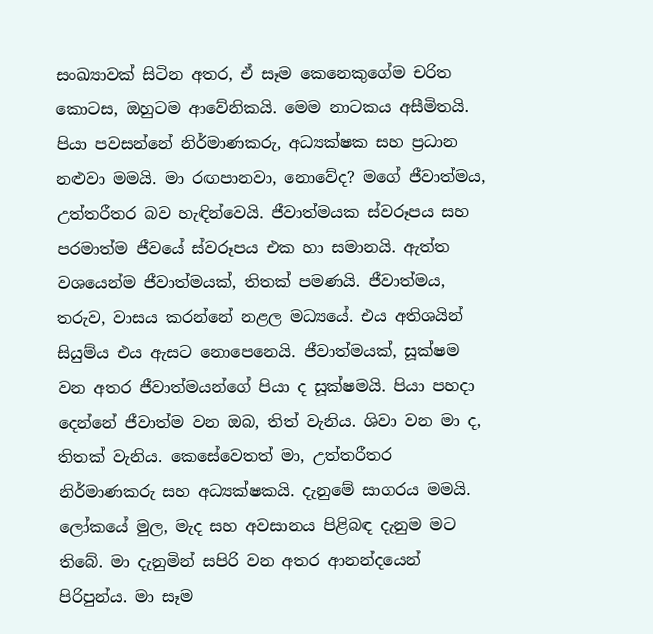සංඛ්‍යාවක් සිටින අතර, ඒ සෑම කෙනෙකුගේම චරිත කොටස, ඔහුටම ආවේනිකයි. මෙම නාටකය අසීමිතයි. පියා පවසන්නේ නිර්මාණකරු, අධ්‍යක්ෂක සහ ප්‍රධාන නළුවා මමයි. මා රඟපානවා, නොවේද? මගේ ජීවාත්මය, උත්තරීතර බව හැඳින්වෙයි. ජීවාත්මයක ස්වරූපය සහ පරමාත්ම ජීවයේ ස්වරූපය එක හා සමානයි. ඇත්ත වශයෙන්ම ජීවාත්මයක්, තිතක් පමණයි. ජීවාත්මය, තරුව, වාසය කරන්නේ නළල මධ්‍යයේ. එය අතිශයින් සියුම්ය එය ඇසට නොපෙනෙයි. ජීවාත්මයක්, සූක්ෂම වන අතර ජීවාත්මයන්ගේ පියා ද සූක්ෂමයි. පියා පහදා දෙන්නේ ජීවාත්ම වන ඔබ, තිත් වැනිය. ශිවා වන මා ද, තිතක් වැනිය. කෙසේවෙතත් මා, උත්තරීතර නිර්මාණකරු සහ අධ්‍යක්ෂකයි. දැනුමේ සාගරය මමයි. ලෝකයේ මුල, මැද සහ අවසානය පිළිබඳ දැනුම මට තිබේ. මා දැනුමින් සපිරි වන අතර ආනන්දයෙන් පිරිපුන්ය. මා සෑම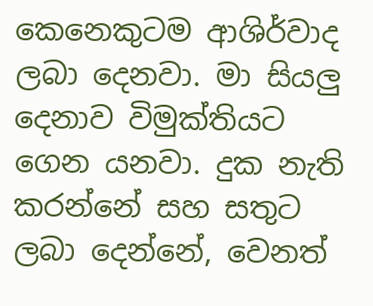කෙනෙකුටම ආශිර්වාද ලබා දෙනවා. මා සියලු දෙනාව විමුක්තියට ගෙන යනවා. දුක නැති කරන්නේ සහ සතුට ලබා දෙන්නේ, වෙනත්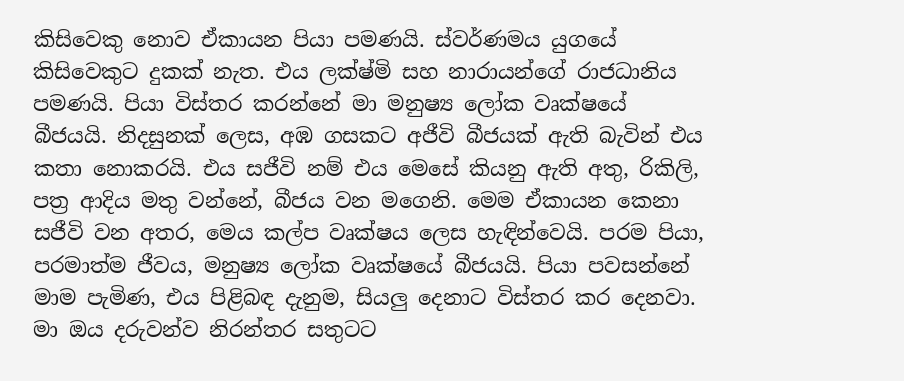කිසිවෙකු නොව ඒකායන පියා පමණයි. ස්වර්ණමය යුගයේ කිසිවෙකුට දුකක් නැත. එය ලක්ෂ්මි සහ නාරායන්ගේ රාජධානිය පමණයි. පියා විස්තර කරන්නේ මා මනුෂ්‍ය ලෝක වෘක්ෂයේ බීජයයි. නිදසුනක් ලෙස, අඹ ගසකට අජීවි බීජයක් ඇති බැවින් එය කතා නොකරයි. එය සජීවි නම් එය මෙසේ කියනු ඇති අතු, රිකිලි, පත්‍ර ආදිය මතු වන්නේ, බීජය වන මගෙනි. මෙම ඒකායන කෙනා සජීවි වන අතර, මෙය කල්ප වෘක්ෂය ලෙස හැඳින්වෙයි. පරම පියා, පරමාත්ම ජීවය, මනුෂ්‍ය ලෝක වෘක්ෂයේ බීජයයි. පියා පවසන්නේ මාම පැමිණ, එය පිළිබඳ දැනුම, සියලු දෙනාට විස්තර කර දෙනවා. මා ඔය දරුවන්ව නිරන්තර සතුටට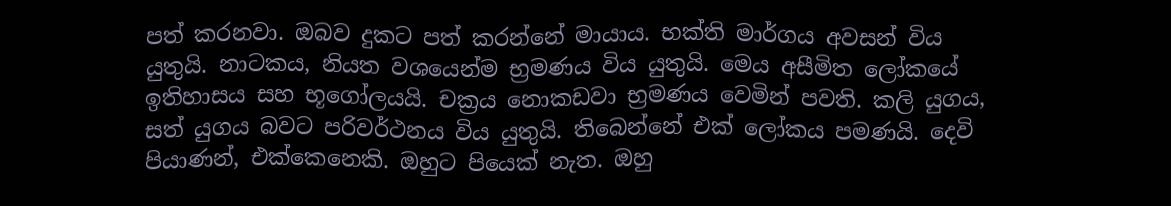පත් කරනවා. ඔබව දුකට පත් කරන්නේ මායාය. භක්ති මාර්ගය අවසන් විය යුතුයි. නාටකය, නියත වශයෙන්ම භ්‍රමණය විය යුතුයි. මෙය අසීමිත ලෝකයේ ඉතිහාසය සහ භූගෝලයයි. චක්‍රය නොකඩවා භ්‍රමණය වෙමින් පවති. කලි යුගය, සත් යුගය බවට පරිවර්ථනය විය යුතුයි. තිබෙන්නේ එක් ලෝකය පමණයි. දෙවි පියාණන්, එක්කෙනෙකි. ඔහුට පියෙක් නැත. ඔහු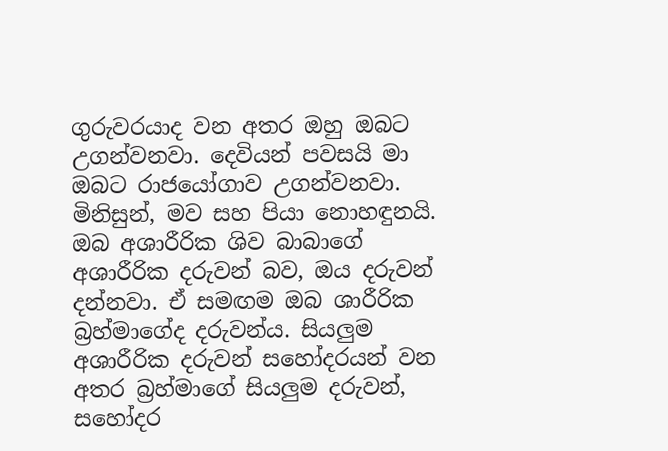ගුරුවරයාද වන අතර ඔහු ඔබට උගන්වනවා. දෙවියන් පවසයි මා ඔබට රාජයෝගාව උගන්වනවා. මිනිසුන්, මව සහ පියා නොහඳුනයි. ඔබ අශාරීරික ශිව බාබාගේ අශාරීරික දරුවන් බව, ඔය දරුවන් දන්නවා. ඒ සමඟම ඔබ ශාරීරික බ්‍රහ්මාගේද දරුවන්ය. සියලුම අශාරීරික දරුවන් සහෝදරයන් වන අතර බ්‍රහ්මාගේ සියලුම දරුවන්, සහෝදර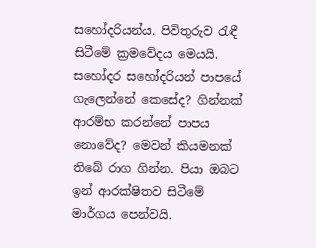සහෝදරියන්ය. පිවිතුරුව රැඳී සිටීමේ ක්‍රමවේදය මෙයයි. සහෝදර සහෝදරියන් පාපයේ ගැලෙන්නේ කෙසේද? ගින්නක් ආරම්භ කරන්නේ පාපය නොවේද? මෙවන් කියමනක් තිබේ රාග ගින්න. පියා ඔබට ඉන් ආරක්ෂිතව සිටීමේ මාර්ගය පෙන්වයි.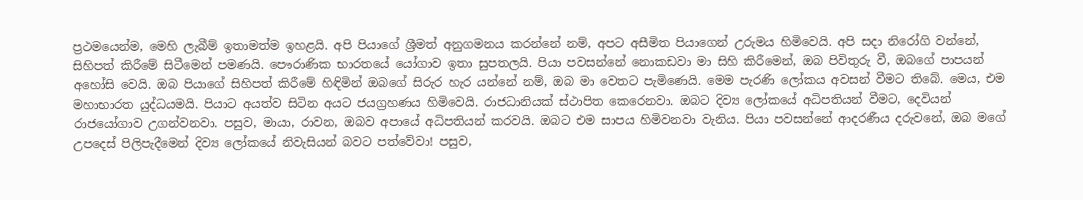ප්‍රථමයෙන්ම, මෙහි ලැබීම් ඉතාමත්ම ඉහළයි. අපි පියාගේ ශ්‍රීමත් අනුගමනය කරන්නේ නම්, අපට අසීමිත පියාගෙන් උරුමය හිමිවෙයි. අපි සදා නිරෝගි වන්නේ, සිහිපත් කිරීමේ සිටීමෙන් පමණයි. පෞරාණික භාරතයේ යෝගාව ඉතා සුපතලයි. පියා පවසන්නේ නොකඩවා මා සිහි කිරීමෙන්, ඔබ පිවිතුරු වී, ඔබගේ පාපයන් අහෝසි වෙයි. ඔබ පියාගේ සිහිපත් කිරීමේ හිඳිමින් ඔබගේ සිරුර හැර යන්නේ නම්, ඔබ මා වෙතට පැමිණෙයි. මෙම පැරණි ලෝකය අවසන් වීමට තිබේ. මෙය, එම මහාභාරත යුද්ධයමයි. පියාට අයත්ව සිටින අයට ජයග්‍රහණය හිමිවෙයි. රාජධානියක් ස්ථාපිත කෙරෙනවා. ඔබට දිව්‍ය ලෝකයේ අධිපතියන් වීමට, දෙවියන් රාජයෝගාව උගන්වනවා. පසුව, මායා, රාවන, ඔබව අපායේ අධිපතියන් කරවයි. ඔබට එම සාපය හිමිවනවා වැනිය. පියා පවසන්නේ ආදරණීය දරුවනේ, ඔබ මගේ උපදෙස් පිලිපැදීමෙන් දිව්‍ය ලෝකයේ නිවැසියන් බවට පත්වේවා! පසුව,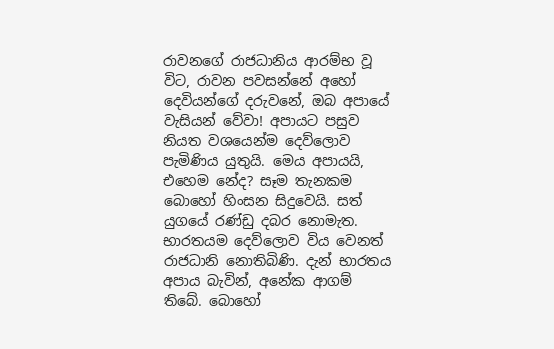රාවනගේ රාජධානිය ආරම්භ වූ විට, රාවන පවසන්නේ අහෝ දෙවියන්ගේ දරුවනේ, ඔබ අපායේ වැසියන් වේවා! අපායට පසුව නියත වශයෙන්ම දෙව්ලොව පැමිණිය යුතුයි. මෙය අපායයි, එහෙම නේද? සෑම තැනකම බොහෝ හිංසන සිදුවෙයි. සත් යුගයේ රණ්ඩු දබර නොමැත. භාරතයම දෙව්ලොව විය වෙනත් රාජධානි නොතිබිණි. දැන් භාරතය අපාය බැවින්, අනේක ආගම් තිබේ. බොහෝ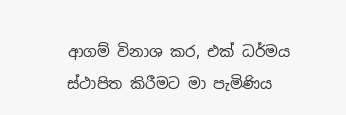ආගම් විනාශ කර, එක් ධර්මය ස්ථාපිත කිරීමට මා පැමිණිය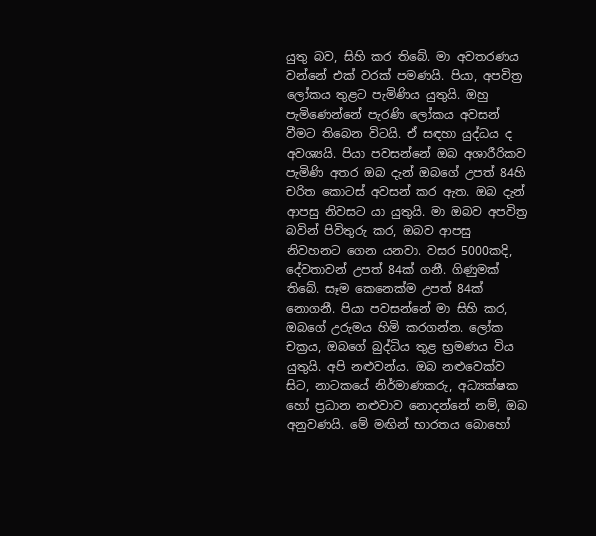යුතු බව, සිහි කර තිබේ. මා අවතරණය වන්නේ එක් වරක් පමණයි. පියා, අපවිත්‍ර ලෝකය තුළට පැමිණිය යුතුයි. ඔහු පැමිණෙන්නේ පැරණි ලෝකය අවසන් වීමට තිබෙන විටයි. ඒ සඳහා යුද්ධය ද අවශ්‍යයි. පියා පවසන්නේ ඔබ අශාරීරිකව පැමිණි අතර ඔබ දැන් ඔබගේ උපත් 84හි චරිත කොටස් අවසන් කර ඇත. ඔබ දැන් ආපසු නිවසට යා යුතුයි. මා ඔබව අපවිත්‍ර බවින් පිවිතුරු කර, ඔබව ආපසු නිවහනට ගෙන යනවා. වසර 5000කදි, දේවතාවන් උපත් 84ක් ගනී. ගිණුමක් තිබේ. සෑම කෙනෙක්ම උපත් 84ක් නොගනී. පියා පවසන්නේ මා සිහි කර, ඔබගේ උරුමය හිමි කරගන්න. ලෝක චක්‍රය, ඔබගේ බුද්ධිය තුළ භ්‍රමණය විය යුතුයි. අපි නළුවන්ය. ඔබ නළුවෙක්ව සිට, නාටකයේ නිර්මාණකරු, අධ්‍යක්ෂක හෝ ප්‍රධාන නළුවාව නොදන්නේ නම්, ඔබ අනුවණයි. මේ මඟින් භාරතය බොහෝ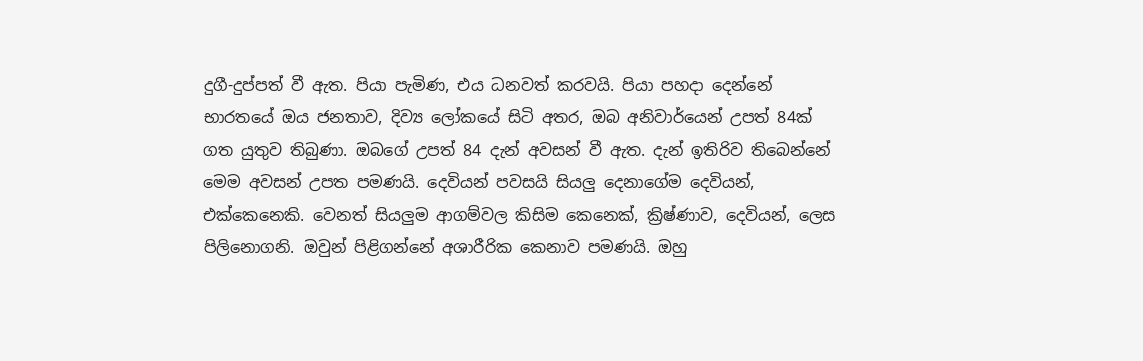දුගී-දුප්පත් වී ඇත. පියා පැමිණ, එය ධනවත් කරවයි. පියා පහදා දෙන්නේ භාරතයේ ඔය ජනතාව, දිව්‍ය ලෝකයේ සිටි අතර, ඔබ අනිවාර්යෙන් උපත් 84ක් ගත යුතුව තිබුණා. ඔබගේ උපත් 84 දැන් අවසන් වී ඇත. දැන් ඉතිරිව තිබෙන්නේ මෙම අවසන් උපත පමණයි. දෙවියන් පවසයි සියලු දෙනාගේම දෙවියන්, එක්කෙනෙකි. වෙනත් සියලුම ආගම්වල කිසිම කෙනෙක්, ක්‍රිෂ්ණාව, දෙවියන්, ලෙස පිලිනොගනි. ඔවුන් පිළිගන්නේ අශාරීරික කෙනාව පමණයි. ඔහු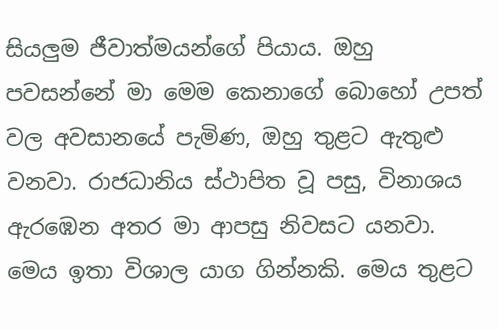සියලුම ජීවාත්මයන්ගේ පියාය. ඔහු පවසන්නේ මා මෙම කෙනාගේ බොහෝ උපත් වල අවසානයේ පැමිණ, ඔහු තුළට ඇතුළු වනවා. රාජධානිය ස්ථාපිත වූ පසු, විනාශය ඇරඹෙන අතර මා ආපසු නිවසට යනවා. මෙය ඉතා විශාල යාග ගින්නකි. මෙය තුළට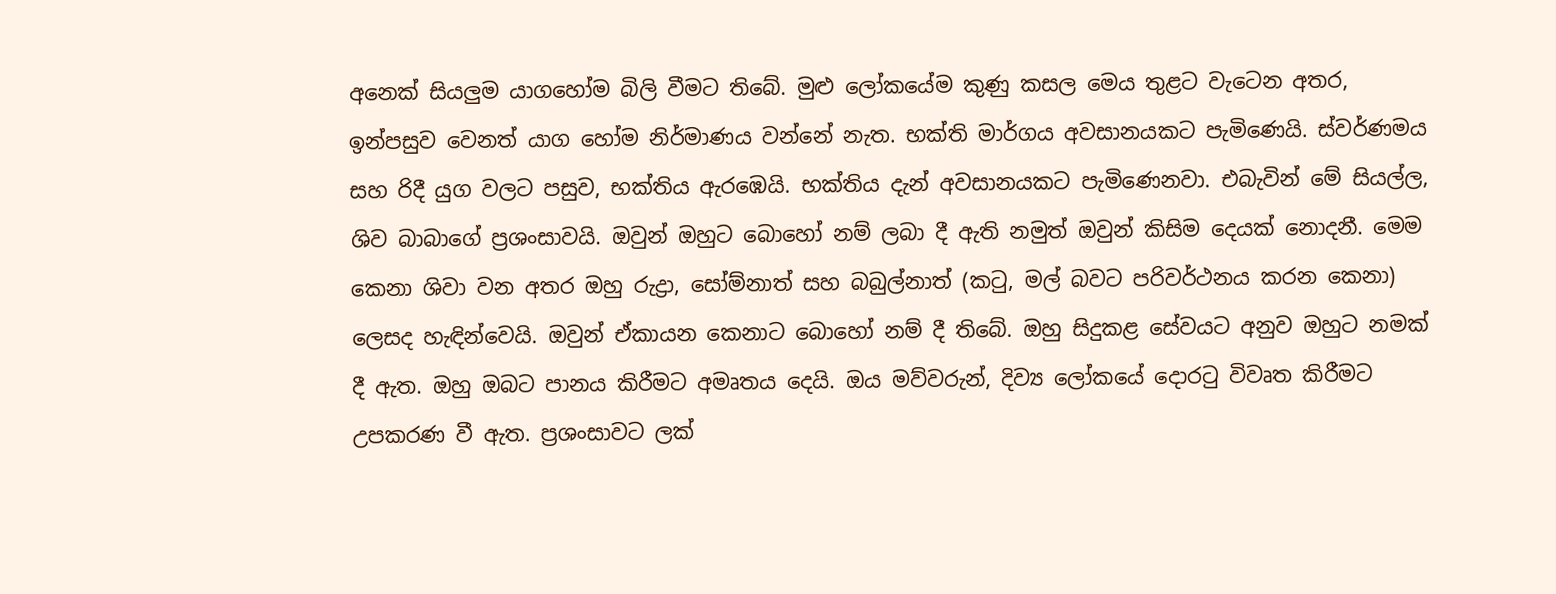අනෙක් සියලුම යාගහෝම බිලි වීමට තිබේ. මුළු ලෝකයේම කුණු කසල මෙය තුළට වැටෙන අතර, ඉන්පසුව වෙනත් යාග හෝම නිර්මාණය වන්නේ නැත. භක්ති මාර්ගය අවසානයකට පැමිණෙයි. ස්වර්ණමය සහ රිදී යුග වලට පසුව, භක්තිය ඇරඹෙයි. භක්තිය දැන් අවසානයකට පැමිණෙනවා. එබැවින් මේ සියල්ල, ශිව බාබාගේ ප්‍රශංසාවයි. ඔවුන් ඔහුට බොහෝ නම් ලබා දී ඇති නමුත් ඔවුන් කිසිම දෙයක් නොදනී. මෙම කෙනා ශිවා වන අතර ඔහු රුද්‍රා, සෝම්නාත් සහ බබුල්නාත් (කටු, මල් බවට පරිවර්ථනය කරන කෙනා) ලෙසද හැඳින්වෙයි. ඔවුන් ඒකායන කෙනාට බොහෝ නම් දී තිබේ. ඔහු සිදුකළ සේවයට අනුව ඔහුට නමක් දී ඇත. ඔහු ඔබට පානය කිරීමට අමෘතය දෙයි. ඔය මව්වරුන්, දිව්‍ය ලෝකයේ දොරටු විවෘත කිරීමට උපකරණ වී ඇත. ප්‍රශංසාවට ලක්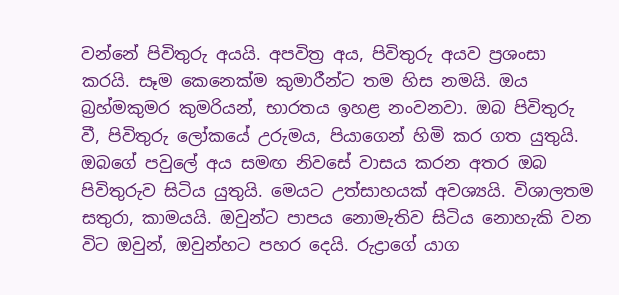වන්නේ පිවිතුරු අයයි. අපවිත්‍ර අය, පිවිතුරු අයව ප්‍රශංසා කරයි. සෑම කෙනෙක්ම කුමාරීන්ට තම හිස නමයි. ඔය බ්‍රහ්මකුමර කුමරියන්, භාරතය ඉහළ නංවනවා. ඔබ පිවිතුරු වී, පිවිතුරු ලෝකයේ උරුමය, පියාගෙන් හිමි කර ගත යුතුයි. ඔබගේ පවුලේ අය සමඟ නිවසේ වාසය කරන අතර ඔබ පිවිතුරුව සිටිය යුතුයි. මෙයට උත්සාහයක් අවශ්‍යයි. විශාලතම සතුරා, කාමයයි. ඔවුන්ට පාපය නොමැතිව සිටිය නොහැකි වන විට ඔවුන්, ඔවුන්හට පහර දෙයි. රුද්‍රාගේ යාග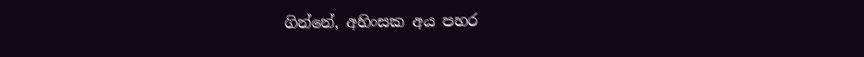ගින්නේ, අහිංසක අය පහර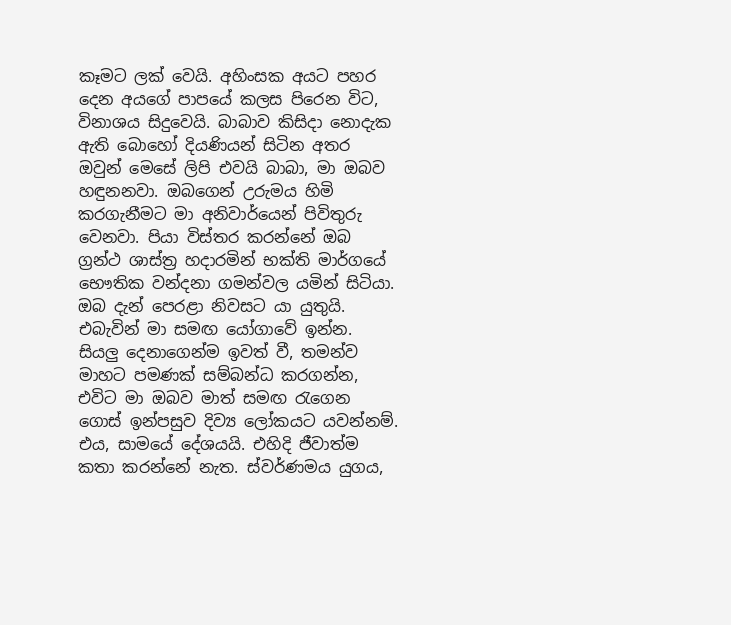කෑමට ලක් වෙයි. අහිංසක අයට පහර දෙන අයගේ පාපයේ කලස පිරෙන විට, විනාශය සිදුවෙයි. බාබාව කිසිදා නොදැක ඇති බොහෝ දියණියන් සිටින අතර ඔවුන් මෙසේ ලිපි එවයි බාබා, මා ඔබව හඳුනනවා. ඔබගෙන් උරුමය හිමි කරගැනීමට මා අනිවාර්යෙන් පිවිතුරු වෙනවා. පියා විස්තර කරන්නේ ඔබ ග්‍රන්ථ ශාස්ත්‍ර හදාරමින් භක්ති මාර්ගයේ භෞතික වන්දනා ගමන්වල යමින් සිටියා. ඔබ දැන් පෙරළා නිවසට යා යුතුයි. එබැවින් මා සමඟ යෝගාවේ ඉන්න. සියලු දෙනාගෙන්ම ඉවත් වී, තමන්ව මාහට පමණක් සම්බන්ධ කරගන්න, එවිට මා ඔබව මාත් සමඟ රැගෙන ගොස් ඉන්පසුව දිව්‍ය ලෝකයට යවන්නම්. එය, සාමයේ දේශයයි. එහිදි ජීවාත්ම කතා කරන්නේ නැත. ස්වර්ණමය යුගය,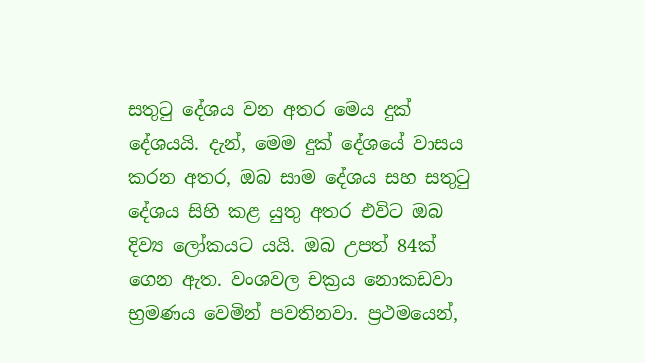සතුටු දේශය වන අතර මෙය දුක් දේශයයි. දැන්, මෙම දුක් දේශයේ වාසය කරන අතර, ඔබ සාම දේශය සහ සතුටු දේශය සිහි කළ යුතු අතර එවිට ඔබ දිව්‍ය ලෝකයට යයි. ඔබ උපත් 84ක් ගෙන ඇත. වංශවල චක්‍රය නොකඩවා භ්‍රමණය වෙමින් පවතිනවා. ප්‍රථමයෙන්,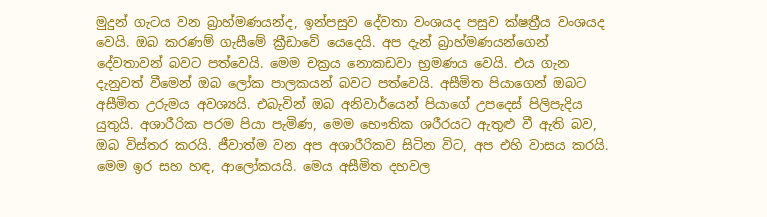මුදුන් ගැටය වන බ්‍රාහ්මණයන්ද, ඉන්පසුව දේවතා වංශයද පසුව ක්ෂත්‍රීය වංශයද වෙයි. ඔබ කරණම් ගැසීමේ ක්‍රීඩාවේ යෙදෙයි. අප දැන් බ්‍රාහ්මණයන්ගෙන් දේවතාවන් බවට පත්වෙයි. මෙම චක්‍රය නොකඩවා භ්‍රමණය වෙයි. එය ගැන දැනුවත් වීමෙන් ඔබ ලෝක පාලකයන් බවට පත්වෙයි. අසීමිත පියාගෙන් ඔබට අසීමිත උරුමය අවශ්‍යයි. එබැවින් ඔබ අනිවාර්යෙන් පියාගේ උපදෙස් පිලිපැදිය යුතුයි. අශාරීරික පරම පියා පැමිණ, මෙම භෞතික ශරීරයට ඇතුළු වී ඇති බව, ඔබ විස්තර කරයි. ජීවාත්ම වන අප අශාරීරිකව සිටින විට, අප එහි වාසය කරයි. මෙම ඉර සහ හඳ, ආලෝකයයි. මෙය අසීමිත දහවල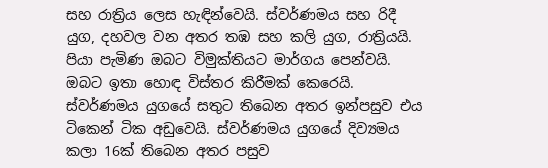සහ රාත්‍රිය ලෙස හැඳින්වෙයි. ස්වර්ණමය සහ රිදී යුග, දහවල වන අතර තඹ සහ කලි යුග, රාත්‍රියයි. පියා පැමිණ ඔබට විමුක්තියට මාර්ගය පෙන්වයි. ඔබට ඉතා හොඳ විස්තර කිරීමක් කෙරෙයි. ස්වර්ණමය යුගයේ සතුට තිබෙන අතර ඉන්පසුව එය ටිකෙන් ටික අඩුවෙයි. ස්වර්ණමය යුගයේ දිව්‍යමය කලා 16ක් තිබෙන අතර පසුව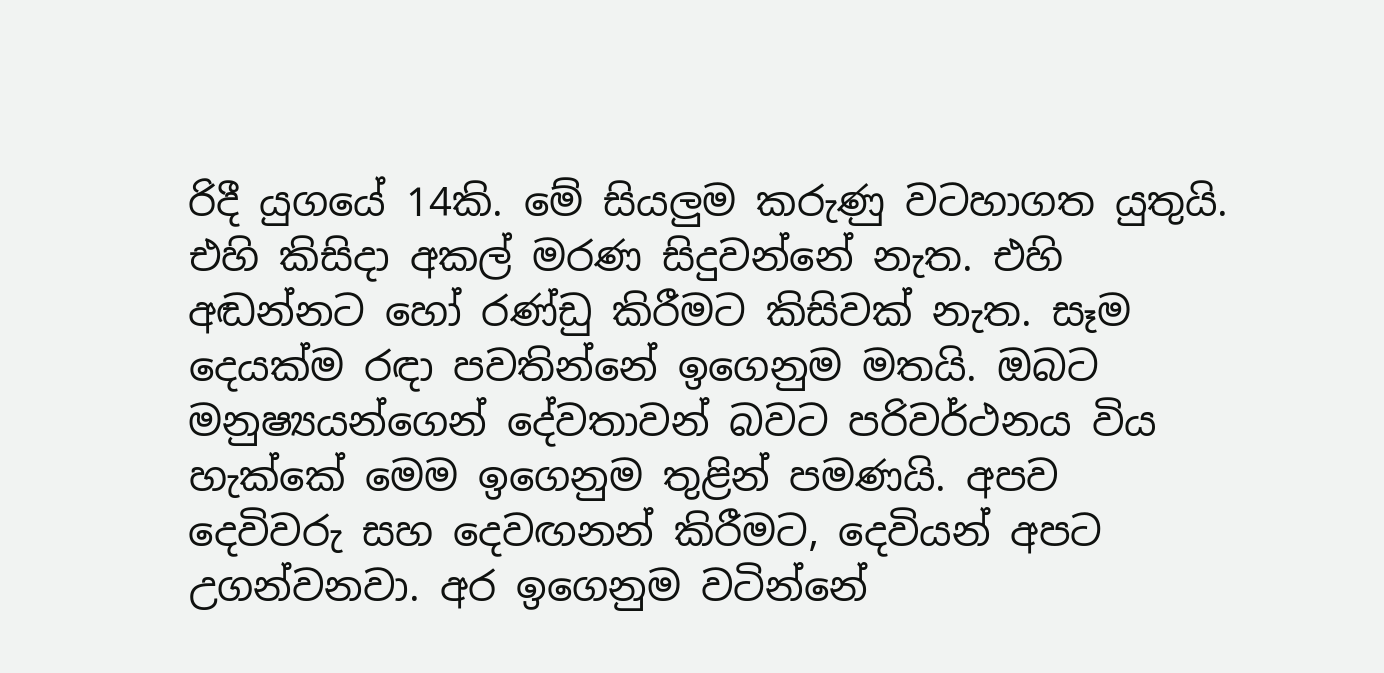රිදී යුගයේ 14කි. මේ සියලුම කරුණු වටහාගත යුතුයි. එහි කිසිදා අකල් මරණ සිදුවන්නේ නැත. එහි අඬන්නට හෝ රණ්ඩු කිරීමට කිසිවක් නැත. සෑම දෙයක්ම රඳා පවතින්නේ ඉගෙනුම මතයි. ඔබට මනුෂ්‍යයන්ගෙන් දේවතාවන් බවට පරිවර්ථනය විය හැක්කේ මෙම ඉගෙනුම තුළින් පමණයි. අපව දෙවිවරු සහ දෙවඟනන් කිරීමට, දෙවියන් අපට උගන්වනවා. අර ඉගෙනුම වටින්නේ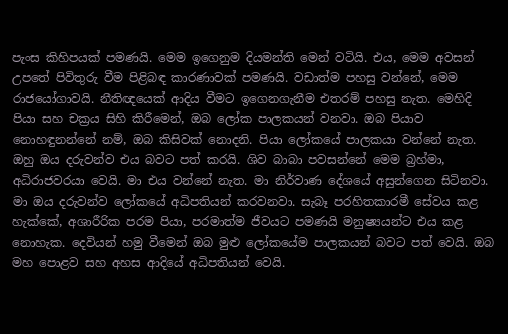පැංස කිහිපයක් පමණයි. මෙම ඉගෙනුම දියමන්ති මෙන් වටියි. එය, මෙම අවසන් උපතේ පිවිතුරු වීම පිළිබඳ කාරණාවක් පමණයි. වඩාත්ම පහසු වන්නේ, මෙම රාජයෝගාවයි. නීතිඥයෙක් ආදිය වීමට ඉගෙනගැනීම එතරම් පහසු නැත. මෙහිදි පියා සහ චක්‍රය සිහි කිරීමෙන්, ඔබ ලෝක පාලකයන් වනවා. ඔබ පියාව නොහඳුනන්නේ නම්, ඔබ කිසිවක් නොදනි. පියා ලෝකයේ පාලකයා වන්නේ නැත. ඔහු ඔය දරුවන්ව එය බවට පත් කරයි. ශිව බාබා පවසන්නේ මෙම බ්‍රහ්මා, අධිරාජවරයා වෙයි. මා එය වන්නේ නැත. මා නිර්වාණ දේශයේ අසුන්ගෙන සිටිනවා. මා ඔය දරුවන්ව ලෝකයේ අධිපතියන් කරවනවා. සැබෑ පරහිතකාරමී සේවය කළ හැක්කේ, අශාරීරික පරම පියා, පරමාත්ම ජීවයට පමණයි මනුෂ්‍යයන්ට එය කළ නොහැක. දෙවියන් හමු වීමෙන් ඔබ මුළු ලෝකයේම පාලකයන් බවට පත් වෙයි. ඔබ මහ පොළව සහ අහස ආදියේ අධිපතියන් වෙයි.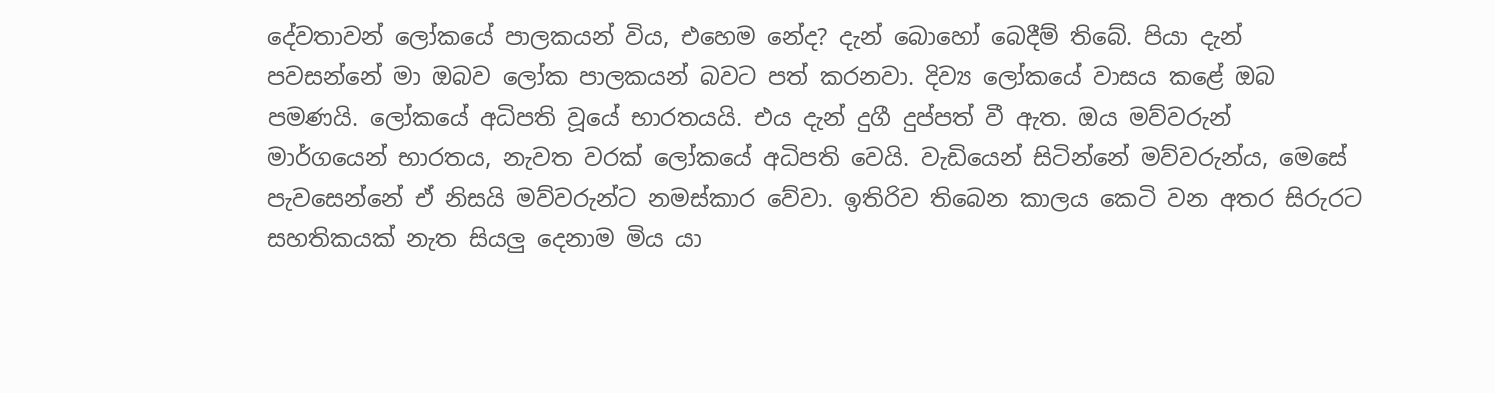දේවතාවන් ලෝකයේ පාලකයන් විය, එහෙම නේද? දැන් බොහෝ බෙදීම් තිබේ. පියා දැන් පවසන්නේ මා ඔබව ලෝක පාලකයන් බවට පත් කරනවා. දිව්‍ය ලෝකයේ වාසය කළේ ඔබ පමණයි. ලෝකයේ අධිපති වූයේ භාරතයයි. එය දැන් දුගී දුප්පත් වී ඇත. ඔය මව්වරුන් මාර්ගයෙන් භාරතය, නැවත වරක් ලෝකයේ අධිපති වෙයි. වැඩියෙන් සිටින්නේ මව්වරුන්ය, මෙසේ පැවසෙන්නේ ඒ නිසයි මව්වරුන්ට නමස්කාර වේවා. ඉතිරිව තිබෙන කාලය කෙටි වන අතර සිරුරට සහතිකයක් නැත සියලු දෙනාම මිය යා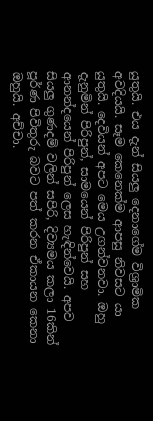යුතුයි. එය දැන් සියලු දෙනාගේම විශ්‍රාමික අවදියයි. සෑම කෙනෙක්ම ආපසු නිවසට යා යුතුයි. දෙවියන් අපට මෙය උගන්වනවා. ඔහු දැනුමින් පිරිපුන්, සාමයෙන් පිරිපුන් සහ ආනන්දයෙන් පිරිපුන් ලෙස හැඳින්වෙයි. අපව සියලු ගුණදම් වලින් සපිරි, දිව්‍යමය කලා 16කින් පූර්ණ පිවිතුරු බවට පත් කරන ඒකායන කෙනා ඔහුයි. අච්චා.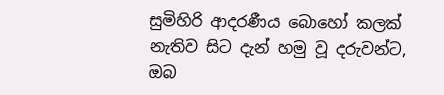සුමිහිරි ආදරණීය බොහෝ කලක් නැතිව සිට දැන් හමු වූ දරුවන්ට, ඔබ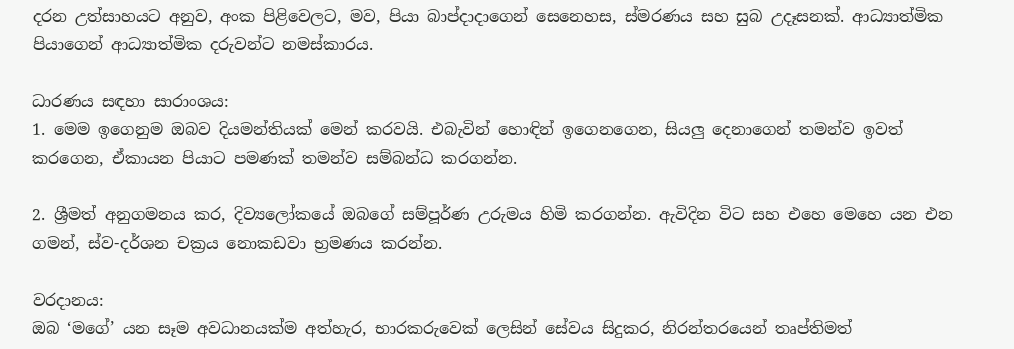දරන උත්සාහයට අනුව, අංක පිළිවෙලට, මව, පියා බාප්දාදාගෙන් සෙනෙහස, ස්මරණය සහ සුබ උදෑසනක්. ආධ්‍යාත්මික පියාගෙන් ආධ්‍යාත්මික දරුවන්ට නමස්කාරය.

ධාරණය සඳහා සාරාංශය:
1. මෙම ඉගෙනුම ඔබව දියමන්තියක් මෙන් කරවයි. එබැවින් හොඳින් ඉගෙනගෙන, සියලු දෙනාගෙන් තමන්ව ඉවත් කරගෙන, ඒකායන පියාට පමණක් තමන්ව සම්බන්ධ කරගන්න.

2. ශ්‍රීමත් අනුගමනය කර, දිව්‍යලෝකයේ ඔබගේ සම්පූර්ණ උරුමය හිමි කරගන්න. ඇවිදින විට සහ එහෙ මෙහෙ යන එන ගමන්, ස්ව-දර්ශන චක්‍රය නොකඩවා භ්‍රමණය කරන්න.

වරදානය:
ඔබ ‘මගේ’ යන සෑම අවධානයක්ම අත්හැර, භාරකරුවෙක් ලෙසින් සේවය සිදුකර, නිරන්තරයෙන් තෘප්තිමත්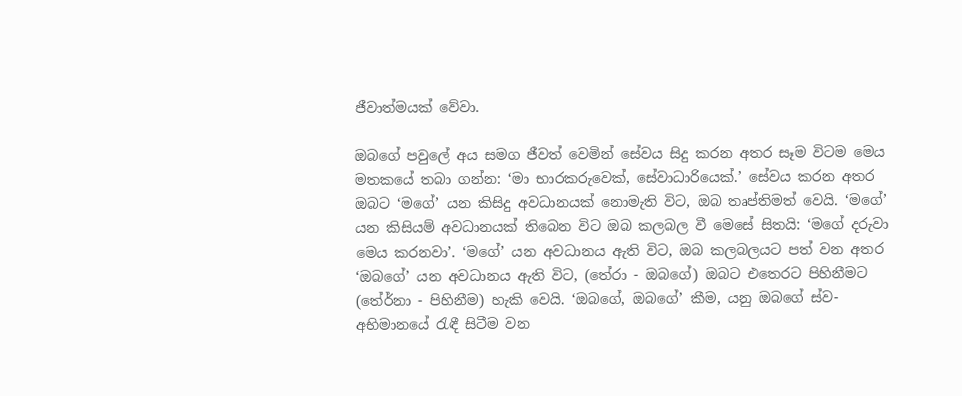ජීවාත්මයක් වේවා.

ඔබගේ පවුලේ අය සමග ජීවත් වෙමින් සේවය සිදු කරන අතර සෑම විටම මෙය මතකයේ තබා ගන්න: ‘මා භාරකරුවෙක්, සේවාධාරියෙක්.’ සේවය කරන අතර ඔබට ‘මගේ’ යන කිසිදු අවධානයක් නොමැති විට, ඔබ තෘප්තිමත් වෙයි. ‘මගේ’ යන කිසියම් අවධානයක් තිබෙන විට ඔබ කලබල වී මෙසේ සිතයි: ‘මගේ දරුවා මෙය කරනවා’. ‘මගේ’ යන අවධානය ඇති විට, ඔබ කලබලයට පත් වන අතර ‘ඔබගේ’ යන අවධානය ඇති විට, (තේරා - ඔබගේ) ඔබට එතෙරට පිහිනීමට (තේර්නා - පිහිනීම) හැකි වෙයි. ‘ඔබගේ, ඔබගේ’ කීම, යනු ඔබගේ ස්ව-අභිමානයේ රැඳී සිටීම වන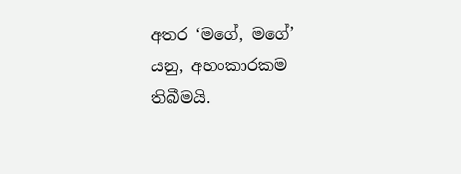අතර ‘මගේ, මගේ’ යනු, අහංකාරකම තිබීමයි.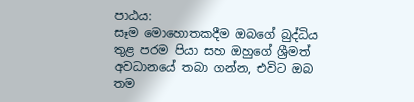පාඨය:
සෑම මොහොතකදීම ඔබගේ බුද්ධිය තුළ පරම පියා සහ ඔහුගේ ශ්‍රීමත් අවධානයේ තබා ගන්න, එවිට ඔබ තම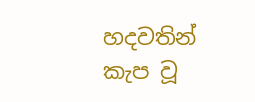හදවතින් කැප වූ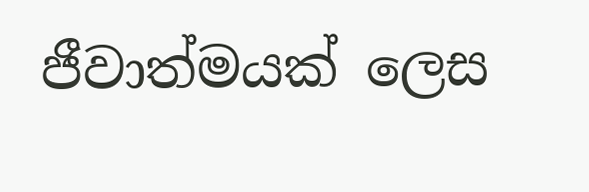ජීවාත්මයක් ලෙස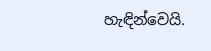හැඳින්වෙයි.